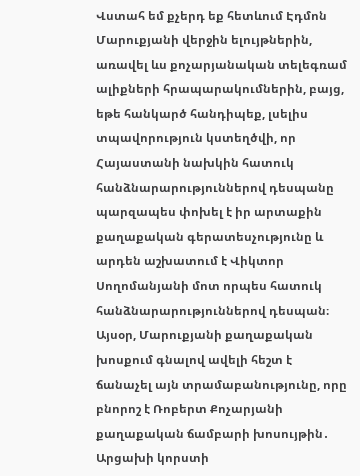Վստահ եմ քչերդ եք հետևում Էդմոն Մարուքյանի վերջին ելույթներին, առավել ևս քոչարյանական տելեգռամ ալիքների հրապարակումներին, բայց, եթե հանկարծ հանդիպեք, լսելիս տպավորություն կստեղծվի, որ Հայաստանի նախկին հատուկ հանձնարարություններով դեսպանը պարզապես փոխել է իր արտաքին քաղաքական գերատեսչությունը և արդեն աշխատում է Վիկտոր Սողոմանյանի մոտ որպես հատուկ հանձնարարություններով դեսպան։ Այսօր, Մարուքյանի քաղաքական խոսքում գնալով ավելի հեշտ է ճանաչել այն տրամաբանությունը, որը բնորոշ է Ռոբերտ Քոչարյանի քաղաքական ճամբարի խոսույթին․ Արցախի կորստի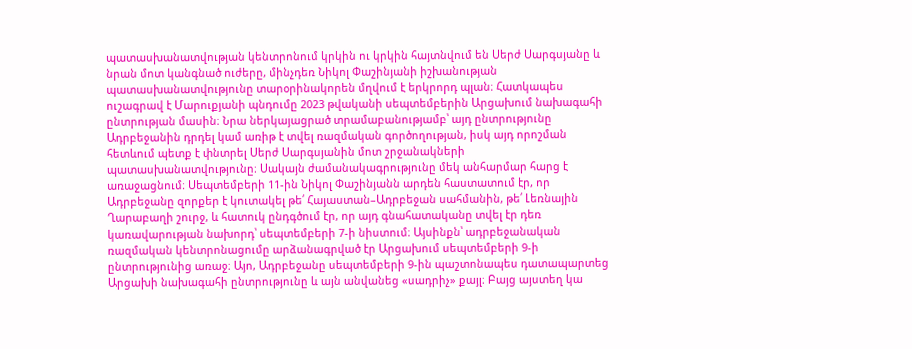պատասխանատվության կենտրոնում կրկին ու կրկին հայտնվում են Սերժ Սարգսյանը և նրան մոտ կանգնած ուժերը, մինչդեռ Նիկոլ Փաշինյանի իշխանության պատասխանատվությունը տարօրինակորեն մղվում է երկրորդ պլան։ Հատկապես ուշագրավ է Մարուքյանի պնդումը 2023 թվականի սեպտեմբերին Արցախում նախագահի ընտրության մասին։ Նրա ներկայացրած տրամաբանությամբ՝ այդ ընտրությունը Ադրբեջանին դրդել կամ առիթ է տվել ռազմական գործողության, իսկ այդ որոշման հետևում պետք է փնտրել Սերժ Սարգսյանին մոտ շրջանակների պատասխանատվությունը։ Սակայն ժամանակագրությունը մեկ անհարմար հարց է առաջացնում։ Սեպտեմբերի 11-ին Նիկոլ Փաշինյանն արդեն հաստատում էր, որ Ադրբեջանը զորքեր է կուտակել թե՛ Հայաստան–Ադրբեջան սահմանին, թե՛ Լեռնային Ղարաբաղի շուրջ, և հատուկ ընդգծում էր, որ այդ գնահատականը տվել էր դեռ կառավարության նախորդ՝ սեպտեմբերի 7-ի նիստում։ Այսինքն՝ ադրբեջանական ռազմական կենտրոնացումը արձանագրված էր Արցախում սեպտեմբերի 9-ի ընտրությունից առաջ։ Այո, Ադրբեջանը սեպտեմբերի 9-ին պաշտոնապես դատապարտեց Արցախի նախագահի ընտրությունը և այն անվանեց «սադրիչ» քայլ։ Բայց այստեղ կա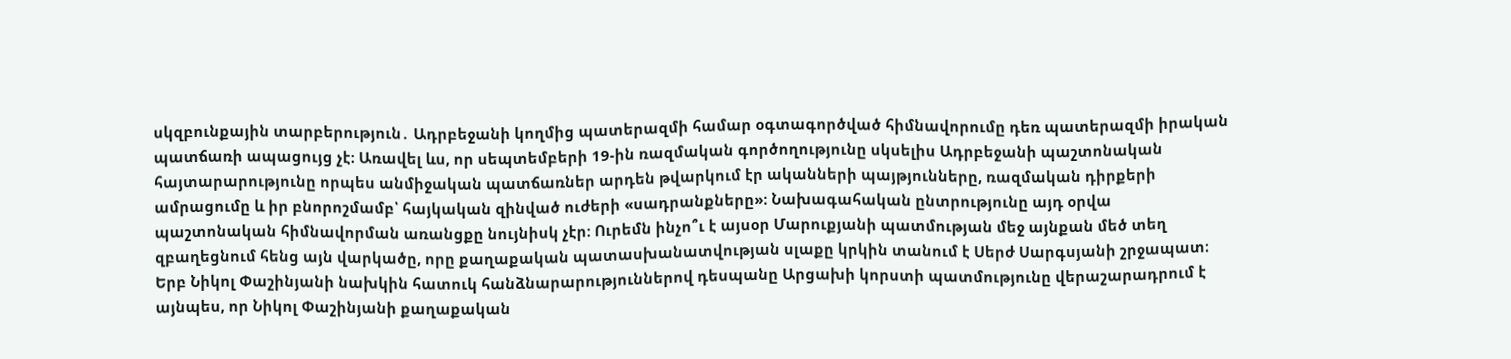սկզբունքային տարբերություն․ Ադրբեջանի կողմից պատերազմի համար օգտագործված հիմնավորումը դեռ պատերազմի իրական պատճառի ապացույց չէ։ Առավել ևս, որ սեպտեմբերի 19-ին ռազմական գործողությունը սկսելիս Ադրբեջանի պաշտոնական հայտարարությունը որպես անմիջական պատճառներ արդեն թվարկում էր ականների պայթյունները, ռազմական դիրքերի ամրացումը և իր բնորոշմամբ՝ հայկական զինված ուժերի «սադրանքները»։ Նախագահական ընտրությունը այդ օրվա պաշտոնական հիմնավորման առանցքը նույնիսկ չէր: Ուրեմն ինչո՞ւ է այսօր Մարուքյանի պատմության մեջ այնքան մեծ տեղ զբաղեցնում հենց այն վարկածը, որը քաղաքական պատասխանատվության սլաքը կրկին տանում է Սերժ Սարգսյանի շրջապատ։ Երբ Նիկոլ Փաշինյանի նախկին հատուկ հանձնարարություններով դեսպանը Արցախի կորստի պատմությունը վերաշարադրում է այնպես, որ Նիկոլ Փաշինյանի քաղաքական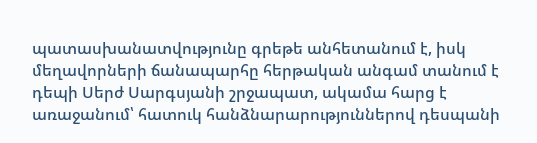պատասխանատվությունը գրեթե անհետանում է, իսկ մեղավորների ճանապարհը հերթական անգամ տանում է դեպի Սերժ Սարգսյանի շրջապատ, ակամա հարց է առաջանում՝ հատուկ հանձնարարություններով դեսպանի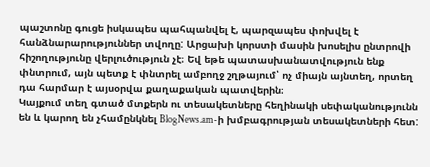պաշտոնը գուցե իսկապես պահպանվել է, պարզապես փոխվել է հանձնարարություններ տվողը: Արցախի կորստի մասին խոսելիս ընտրովի հիշողությունը վերլուծություն չէ։ Եվ եթե պատասխանատվություն ենք փնտրում, այն պետք է փնտրել ամբողջ շղթայում՝ ոչ միայն այնտեղ, որտեղ դա հարմար է այսօրվա քաղաքական պատվերին։
Կայքում տեղ գտած մտքերն ու տեսակետները հեղինակի սեփականությունն են և կարող են չհամընկնել BlogNews.am-ի խմբագրության տեսակետների հետ: